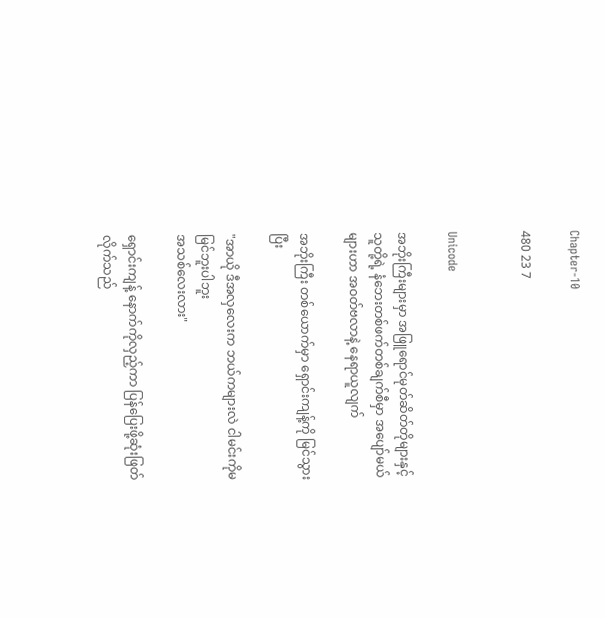Chapter-10

480 23 7


Unicode

အဘိုးကြီးများမှာ အဖြူရောင်မုတ်ဆိတ်တိုများနှင့် သူတို့ရဲ့ နံဘေးတစ်ဖက်တစ်ချက်‌စီမှာ အပျော်မယ်များဟာ အဝတ်ဗလာနဲ့ နေရာယူလျက်

အဘိုးကြီး တစ်ယောက်မှာ ရှောင်းကျန့်ကို မြင်သွားပြီး

"အာယို ဒီအလှလေးက ဘယ်ကများလဲ ငါမင်းကိုမမြင်ဘူးပါဘူး
အသစ်လေးလား"

ရှောင်းကျန့် နောက်ကိုလှည့်ကာ ပြန်ပြေးဖို့ဆုံးဖြတ်လိုက်သည်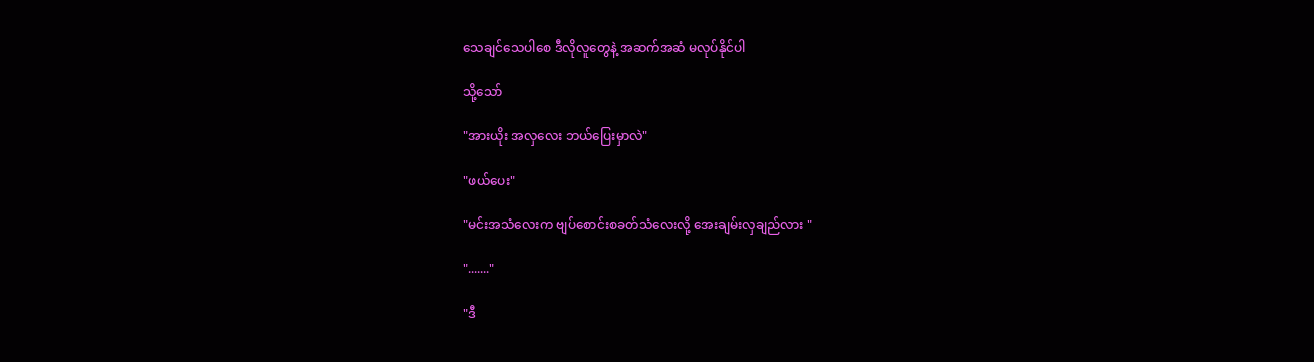သေချင်သေပါစေ ဒီလိုလူတွေနဲ့ အဆက်အဆံ မလုပ်နိုင်ပါ

သို့သော်

"အားယိုး အလှလေး ဘယ်ပြေးမှာလဲ"

"ဖယ်ပေး"

"မင်းအသံလေးက ဗျပ်စောင်းစခတ်သံလေးလို့ အေးချမ်းလှချည်လား "

"......."

"ဒီ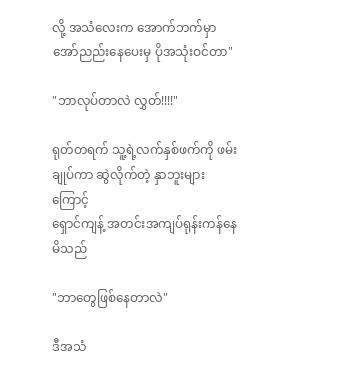လို့ အသံလေးက အောက်ဘက်မှာ အော်ညည်းနေပေးမှ ပိုအသုံးဝင်တာ"

"ဘာလုပ်တာလဲ လွှတ်!!!!"

ရုတ်တရက် သူ့ရဲ့လက်နှစ်ဖက်ကို ဖမ်းချုပ်ကာ ဆွဲလိုက်တဲ့ နှာဘူးများကြောင့်
ရှောင်ကျန့် အတင်းအကျပ်ရုန်းကန်နေမိသည်

"ဘာတွေဖြစ်နေတာလဲ"

ဒီအသံ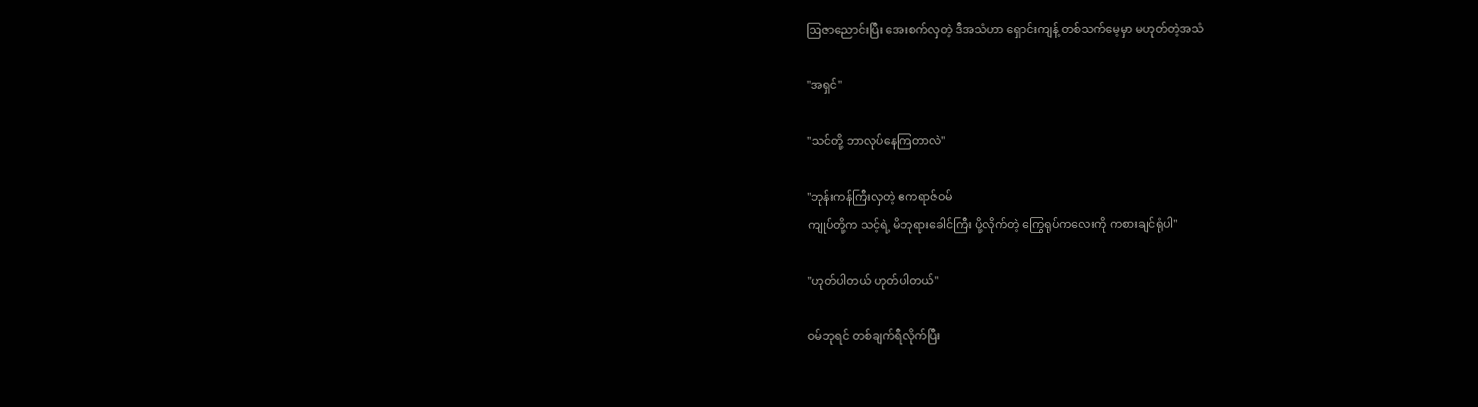ဩဇာညောင်းပြီး အေးစက်လှတဲ့ ဒီအသံဟာ ရှောင်းကျန့် တစ်သက်မေ့မှာ မဟုတ်တဲ့အသံ

"အရှင်"

"သင်တို့ ဘာလုပ်နေကြတာလဲ"

"ဘုန်းကန်ကြီးလှတဲ့ ဧကရာဇ်ဝမ်
ကျုပ်တို့က သင့်ရဲ့ မိဘုရားခေါင်ကြီး ပို့လိုက်တဲ့ ကြွေရုပ်ကလေးကို ကစားချင်ရုံပါ"

"ဟုတ်ပါတယ် ဟုတ်ပါတယ်"

ဝမ်ဘုရင် တစ်ချက်ရီလိုက်ပြီး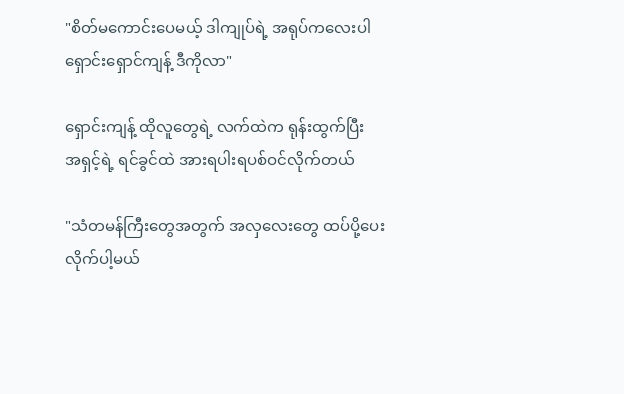"စိတ်မကောင်းပေမယ့် ဒါကျုပ်ရဲ့ အရုပ်ကလေးပါ
ရှောင်းရှောင်ကျန့် ဒီကိုလာ"

ရှောင်းကျန့် ထိုလူတွေရဲ့ လက်ထဲက ရုန်းထွက်ပြီး
အရှင့်ရဲ့ ရင်ခွင်ထဲ အားရပါးရပစ်ဝင်လိုက်တယ်

"သံတမန်ကြီးတွေအတွက် အလှလေးတွေ ထပ်ပို့ပေးလိုက်ပါ့မယ်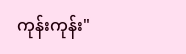ကုန်းကုန်း"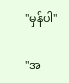"မှန်ပါ"

"အ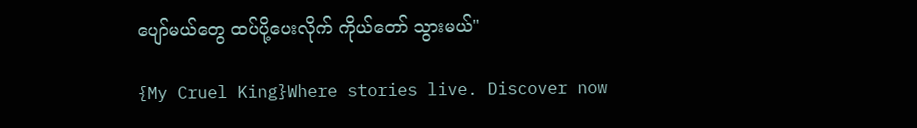ပျော်မယ်တွေ ထပ်ပို့ပေးလိုက် ကိုယ်တော် သွားမယ်"

{My Cruel King}Where stories live. Discover now